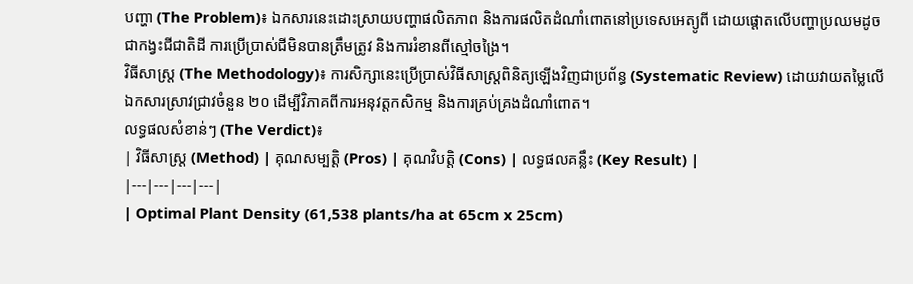បញ្ហា (The Problem)៖ ឯកសារនេះដោះស្រាយបញ្ហាផលិតភាព និងការផលិតដំណាំពោតនៅប្រទេសអេត្យូពី ដោយផ្តោតលើបញ្ហាប្រឈមដូចជាកង្វះជីជាតិដី ការប្រើប្រាស់ជីមិនបានត្រឹមត្រូវ និងការរំខានពីស្មៅចង្រៃ។
វិធីសាស្ត្រ (The Methodology)៖ ការសិក្សានេះប្រើប្រាស់វិធីសាស្ត្រពិនិត្យឡើងវិញជាប្រព័ន្ធ (Systematic Review) ដោយវាយតម្លៃលើឯកសារស្រាវជ្រាវចំនួន ២០ ដើម្បីវិភាគពីការអនុវត្តកសិកម្ម និងការគ្រប់គ្រងដំណាំពោត។
លទ្ធផលសំខាន់ៗ (The Verdict)៖
| វិធីសាស្ត្រ (Method) | គុណសម្បត្តិ (Pros) | គុណវិបត្តិ (Cons) | លទ្ធផលគន្លឹះ (Key Result) |
|---|---|---|---|
| Optimal Plant Density (61,538 plants/ha at 65cm x 25cm)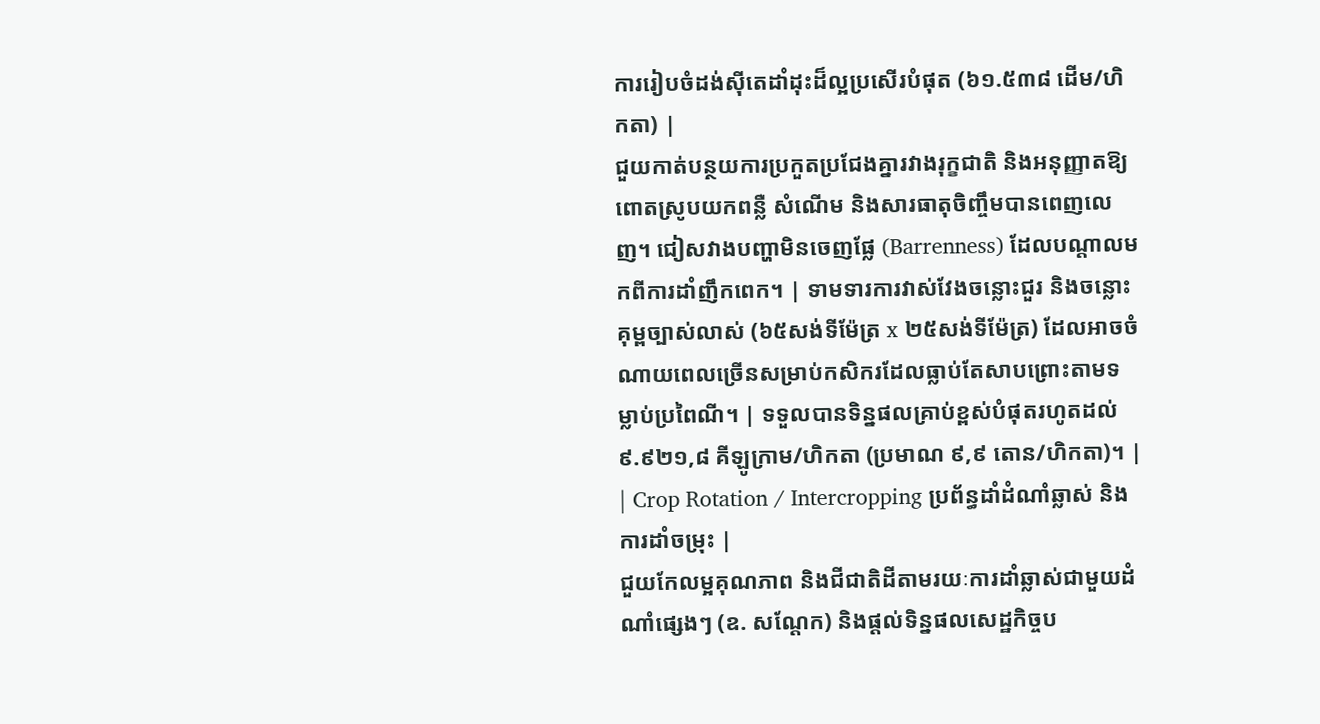ការរៀបចំដង់ស៊ីតេដាំដុះដ៏ល្អប្រសើរបំផុត (៦១.៥៣៨ ដើម/ហិកតា) |
ជួយកាត់បន្ថយការប្រកួតប្រជែងគ្នារវាងរុក្ខជាតិ និងអនុញ្ញាតឱ្យពោតស្រូបយកពន្លឺ សំណើម និងសារធាតុចិញ្ចឹមបានពេញលេញ។ ជៀសវាងបញ្ហាមិនចេញផ្លែ (Barrenness) ដែលបណ្តាលមកពីការដាំញឹកពេក។ | ទាមទារការវាស់វែងចន្លោះជួរ និងចន្លោះគុម្ពច្បាស់លាស់ (៦៥សង់ទីម៉ែត្រ x ២៥សង់ទីម៉ែត្រ) ដែលអាចចំណាយពេលច្រើនសម្រាប់កសិករដែលធ្លាប់តែសាបព្រោះតាមទម្លាប់ប្រពៃណី។ | ទទួលបានទិន្នផលគ្រាប់ខ្ពស់បំផុតរហូតដល់ ៩.៩២១,៨ គីឡូក្រាម/ហិកតា (ប្រមាណ ៩,៩ តោន/ហិកតា)។ |
| Crop Rotation / Intercropping ប្រព័ន្ធដាំដំណាំឆ្លាស់ និងការដាំចម្រុះ |
ជួយកែលម្អគុណភាព និងជីជាតិដីតាមរយៈការដាំឆ្លាស់ជាមួយដំណាំផ្សេងៗ (ឧ. សណ្តែក) និងផ្តល់ទិន្នផលសេដ្ឋកិច្ចប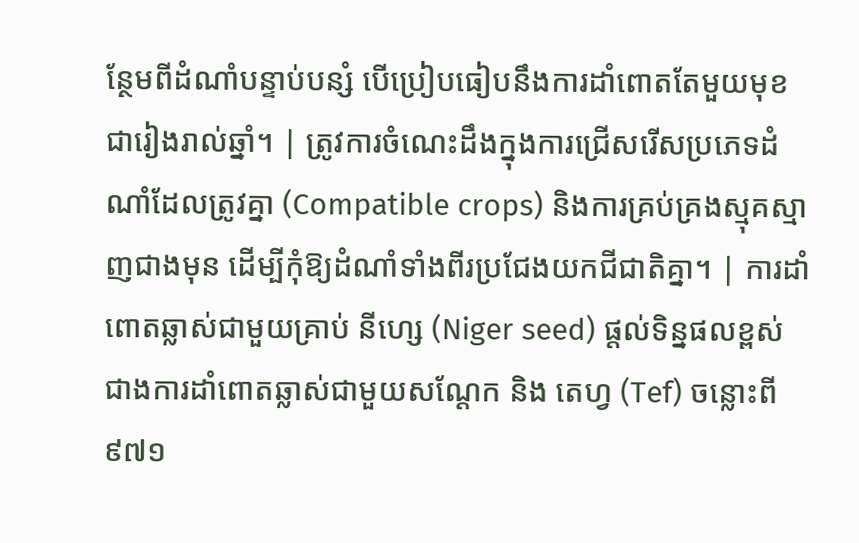ន្ថែមពីដំណាំបន្ទាប់បន្សំ បើប្រៀបធៀបនឹងការដាំពោតតែមួយមុខជារៀងរាល់ឆ្នាំ។ | ត្រូវការចំណេះដឹងក្នុងការជ្រើសរើសប្រភេទដំណាំដែលត្រូវគ្នា (Compatible crops) និងការគ្រប់គ្រងស្មុគស្មាញជាងមុន ដើម្បីកុំឱ្យដំណាំទាំងពីរប្រជែងយកជីជាតិគ្នា។ | ការដាំពោតឆ្លាស់ជាមួយគ្រាប់ នីហ្សេ (Niger seed) ផ្តល់ទិន្នផលខ្ពស់ជាងការដាំពោតឆ្លាស់ជាមួយសណ្តែក និង តេហ្វ (Tef) ចន្លោះពី ៩៧១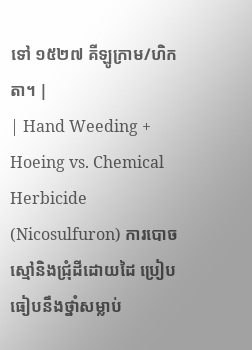ទៅ ១៥២៧ គីឡូក្រាម/ហិកតា។ |
| Hand Weeding + Hoeing vs. Chemical Herbicide (Nicosulfuron) ការបោចស្មៅនិងជ្រុំដីដោយដៃ ប្រៀបធៀបនឹងថ្នាំសម្លាប់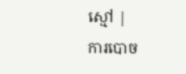ស្មៅ |
ការបោច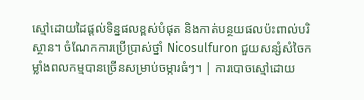ស្មៅដោយដៃផ្តល់ទិន្នផលខ្ពស់បំផុត និងកាត់បន្ថយផលប៉ះពាល់បរិស្ថាន។ ចំណែកការប្រើប្រាស់ថ្នាំ Nicosulfuron ជួយសន្សំសំចៃកម្លាំងពលកម្មបានច្រើនសម្រាប់ចម្ការធំៗ។ | ការបោចស្មៅដោយ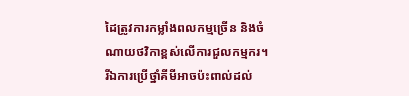ដៃត្រូវការកម្លាំងពលកម្មច្រើន និងចំណាយថវិកាខ្ពស់លើការជួលកម្មករ។ រីឯការប្រើថ្នាំគីមីអាចប៉ះពាល់ដល់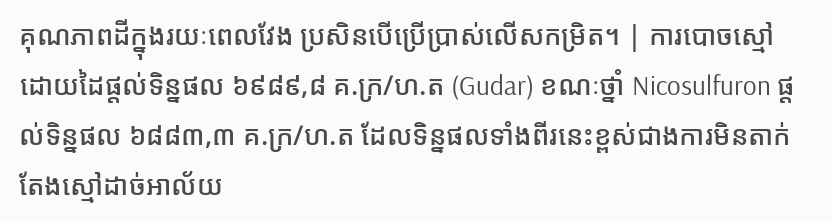គុណភាពដីក្នុងរយៈពេលវែង ប្រសិនបើប្រើប្រាស់លើសកម្រិត។ | ការបោចស្មៅដោយដៃផ្តល់ទិន្នផល ៦៩៨៩,៨ គ.ក្រ/ហ.ត (Gudar) ខណៈថ្នាំ Nicosulfuron ផ្តល់ទិន្នផល ៦៨៨៣,៣ គ.ក្រ/ហ.ត ដែលទិន្នផលទាំងពីរនេះខ្ពស់ជាងការមិនតាក់តែងស្មៅដាច់អាល័យ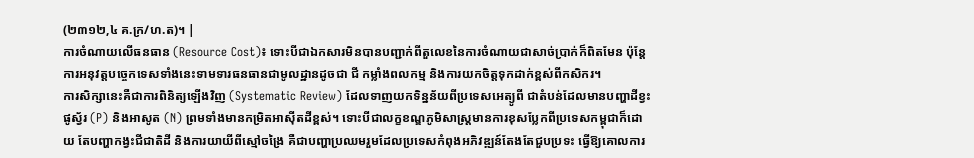(២៣១២,៤ គ.ក្រ/ហ.ត)។ |
ការចំណាយលើធនធាន (Resource Cost)៖ ទោះបីជាឯកសារមិនបានបញ្ជាក់ពីតួលេខនៃការចំណាយជាសាច់ប្រាក់ក៏ពិតមែន ប៉ុន្តែការអនុវត្តបច្ចេកទេសទាំងនេះទាមទារធនធានជាមូលដ្ឋានដូចជា ជី កម្លាំងពលកម្ម និងការយកចិត្តទុកដាក់ខ្ពស់ពីកសិករ។
ការសិក្សានេះគឺជាការពិនិត្យឡើងវិញ (Systematic Review) ដែលទាញយកទិន្នន័យពីប្រទេសអេត្យូពី ជាតំបន់ដែលមានបញ្ហាដីខ្វះផូស្វ័រ (P) និងអាសូត (N) ព្រមទាំងមានកម្រិតអាស៊ីតដីខ្ពស់។ ទោះបីជាលក្ខខណ្ឌភូមិសាស្ត្រមានការខុសប្លែកពីប្រទេសកម្ពុជាក៏ដោយ តែបញ្ហាកង្វះជីជាតិដី និងការយាយីពីស្មៅចង្រៃ គឺជាបញ្ហាប្រឈមរួមដែលប្រទេសកំពុងអភិវឌ្ឍន៍តែងតែជួបប្រទះ ធ្វើឱ្យគោលការ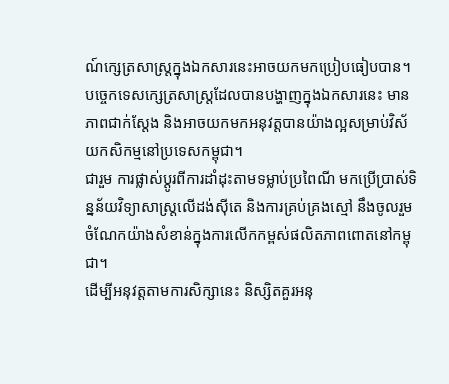ណ៍ក្សេត្រសាស្ត្រក្នុងឯកសារនេះអាចយកមកប្រៀបធៀបបាន។
បច្ចេកទេសក្សេត្រសាស្ត្រដែលបានបង្ហាញក្នុងឯកសារនេះ មានភាពជាក់ស្តែង និងអាចយកមកអនុវត្តបានយ៉ាងល្អសម្រាប់វិស័យកសិកម្មនៅប្រទេសកម្ពុជា។
ជារួម ការផ្លាស់ប្តូរពីការដាំដុះតាមទម្លាប់ប្រពៃណី មកប្រើប្រាស់ទិន្នន័យវិទ្យាសាស្ត្រលើដង់ស៊ីតេ និងការគ្រប់គ្រងស្មៅ នឹងចូលរួមចំណែកយ៉ាងសំខាន់ក្នុងការលើកកម្ពស់ផលិតភាពពោតនៅកម្ពុជា។
ដើម្បីអនុវត្តតាមការសិក្សានេះ និស្សិតគួរអនុ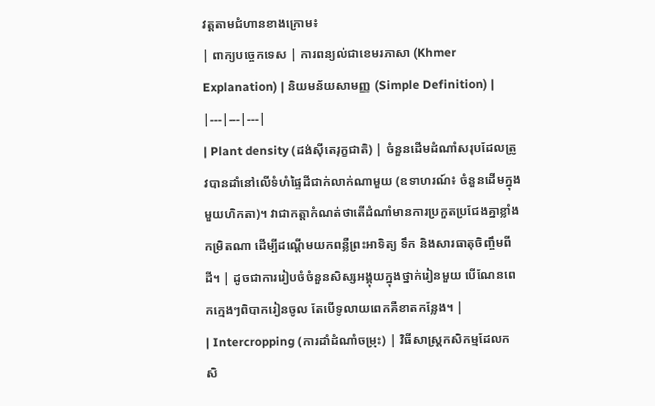វត្តតាមជំហានខាងក្រោម៖
| ពាក្យបច្ចេកទេស | ការពន្យល់ជាខេមរភាសា (Khmer Explanation) | និយមន័យសាមញ្ញ (Simple Definition) |
|---|---|---|
| Plant density (ដង់ស៊ីតេរុក្ខជាតិ) | ចំនួនដើមដំណាំសរុបដែលត្រូវបានដាំនៅលើទំហំផ្ទៃដីជាក់លាក់ណាមួយ (ឧទាហរណ៍៖ ចំនួនដើមក្នុងមួយហិកតា)។ វាជាកត្តាកំណត់ថាតើដំណាំមានការប្រកួតប្រជែងគ្នាខ្លាំងកម្រិតណា ដើម្បីដណ្តើមយកពន្លឺព្រះអាទិត្យ ទឹក និងសារធាតុចិញ្ចឹមពីដី។ | ដូចជាការរៀបចំចំនួនសិស្សអង្គុយក្នុងថ្នាក់រៀនមួយ បើណែនពេកក្មេងៗពិបាករៀនចូល តែបើទូលាយពេកគឺខាតកន្លែង។ |
| Intercropping (ការដាំដំណាំចម្រុះ) | វិធីសាស្ត្រកសិកម្មដែលកសិ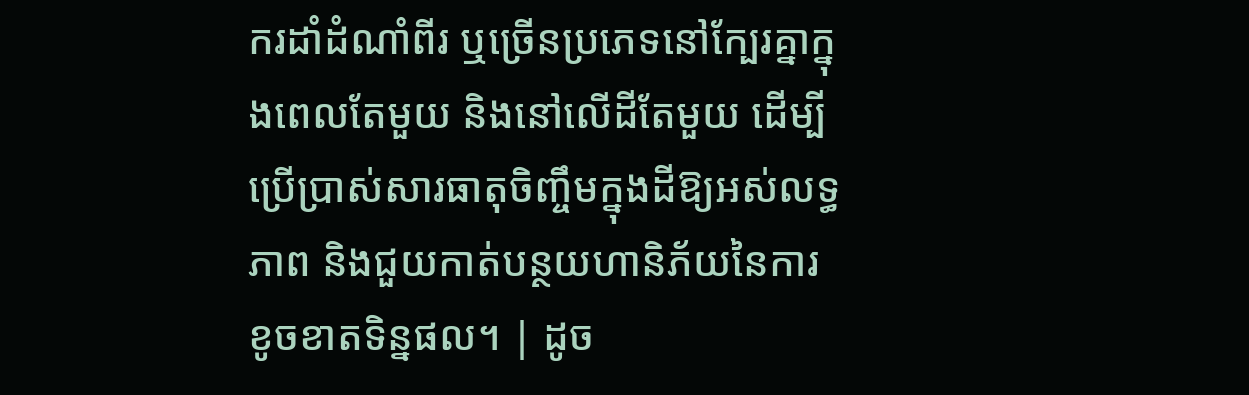ករដាំដំណាំពីរ ឬច្រើនប្រភេទនៅក្បែរគ្នាក្នុងពេលតែមួយ និងនៅលើដីតែមួយ ដើម្បីប្រើប្រាស់សារធាតុចិញ្ចឹមក្នុងដីឱ្យអស់លទ្ធភាព និងជួយកាត់បន្ថយហានិភ័យនៃការខូចខាតទិន្នផល។ | ដូច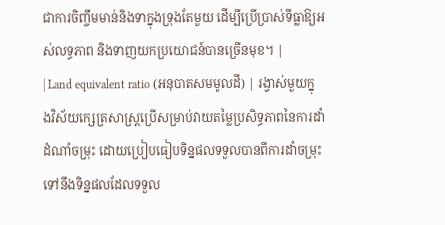ជាការចិញ្ចឹមមាន់និងទាក្នុងទ្រុងតែមួយ ដើម្បីប្រើប្រាស់ទីធ្លាឱ្យអស់លទ្ធភាព និងទាញយកប្រយោជន៍បានច្រើនមុខ។ |
| Land equivalent ratio (អនុបាតសមមូលដី) | រង្វាស់មួយក្នុងវិស័យក្សេត្រសាស្ត្រប្រើសម្រាប់វាយតម្លៃប្រសិទ្ធភាពនៃការដាំដំណាំចម្រុះ ដោយប្រៀបធៀបទិន្នផលទទួលបានពីការដាំចម្រុះ ទៅនឹងទិន្នផលដែលទទួល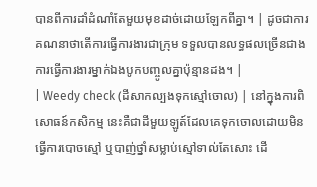បានពីការដាំដំណាំតែមួយមុខដាច់ដោយឡែកពីគ្នា។ | ដូចជាការគណនាថាតើការធ្វើការងារជាក្រុម ទទួលបានលទ្ធផលច្រើនជាងការធ្វើការងារម្នាក់ឯងបូកបញ្ចូលគ្នាប៉ុន្មានដង។ |
| Weedy check (ដីសាកល្បងទុកស្មៅចោល) | នៅក្នុងការពិសោធន៍កសិកម្ម នេះគឺជាដីមួយឡូត៍ដែលគេទុកចោលដោយមិនធ្វើការបោចស្មៅ ឬបាញ់ថ្នាំសម្លាប់ស្មៅទាល់តែសោះ ដើ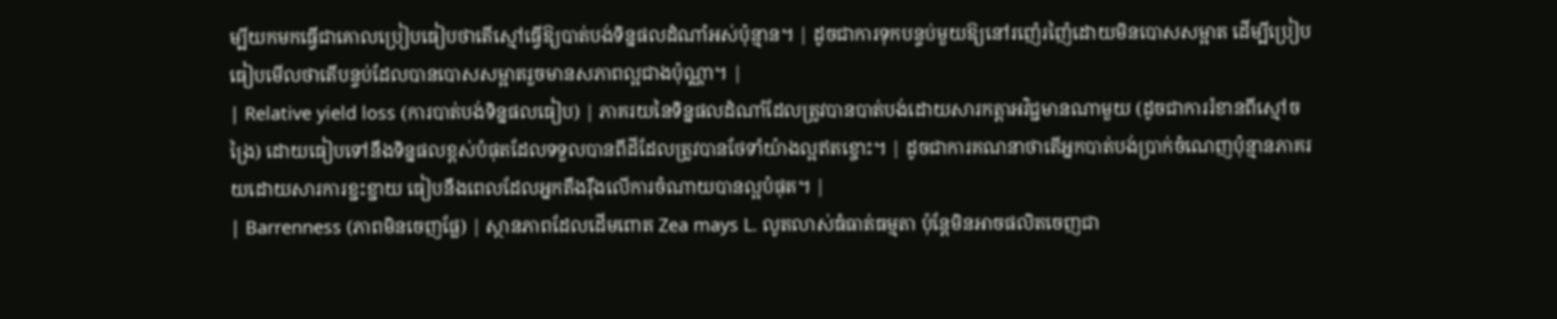ម្បីយកមកធ្វើជាគោលប្រៀបធៀបថាតើស្មៅធ្វើឱ្យបាត់បង់ទិន្នផលដំណាំអស់ប៉ុន្មាន។ | ដូចជាការទុកបន្ទប់មួយឱ្យនៅរញ៉េរញ៉ៃដោយមិនបោសសម្អាត ដើម្បីប្រៀបធៀបមើលថាតើបន្ទប់ដែលបានបោសសម្អាតរួចមានសភាពល្អជាងប៉ុណ្ណា។ |
| Relative yield loss (ការបាត់បង់ទិន្នផលធៀប) | ភាគរយនៃទិន្នផលដំណាំដែលត្រូវបានបាត់បង់ដោយសារកត្តាអវិជ្ជមានណាមួយ (ដូចជាការរំខានពីស្មៅចង្រៃ) ដោយធៀបទៅនឹងទិន្នផលខ្ពស់បំផុតដែលទទួលបានពីដីដែលត្រូវបានថែទាំយ៉ាងល្អឥតខ្ចោះ។ | ដូចជាការគណនាថាតើអ្នកបាត់បង់ប្រាក់ចំណេញប៉ុន្មានភាគរយដោយសារការខ្ជះខ្ជាយ ធៀបនឹងពេលដែលអ្នកតឹងរ៉ឹងលើការចំណាយបានល្អបំផុត។ |
| Barrenness (ភាពមិនចេញផ្លែ) | ស្ថានភាពដែលដើមពោត Zea mays L. លូតលាស់ធំធាត់ធម្មតា ប៉ុន្តែមិនអាចផលិតចេញជា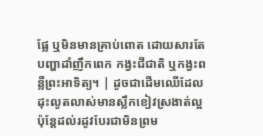ផ្លែ ឬមិនមានគ្រាប់ពោត ដោយសារតែបញ្ហាដាំញឹកពេក កង្វះជីជាតិ ឬកង្វះពន្លឺព្រះអាទិត្យ។ | ដូចជាដើមឈើដែលដុះលូតលាស់មានស្លឹកខៀវស្រងាត់ល្អ ប៉ុន្តែដល់រដូវបែរជាមិនព្រម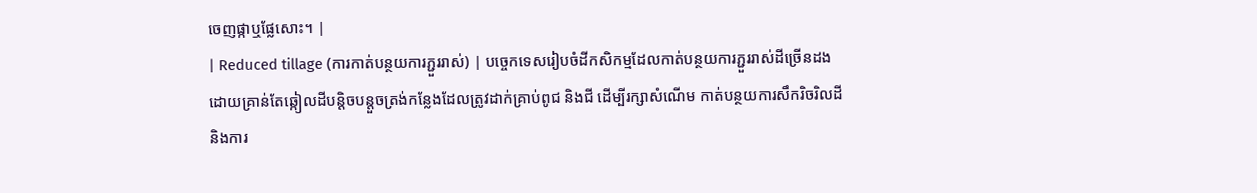ចេញផ្កាឬផ្លែសោះ។ |
| Reduced tillage (ការកាត់បន្ថយការភ្ជួររាស់) | បច្ចេកទេសរៀបចំដីកសិកម្មដែលកាត់បន្ថយការភ្ជួររាស់ដីច្រើនដង ដោយគ្រាន់តែឆ្កៀលដីបន្តិចបន្តួចត្រង់កន្លែងដែលត្រូវដាក់គ្រាប់ពូជ និងជី ដើម្បីរក្សាសំណើម កាត់បន្ថយការសឹករិចរិលដី និងការ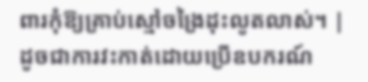ពារកុំឱ្យគ្រាប់ស្មៅចង្រៃដុះលូតលាស់។ | ដូចជាការវះកាត់ដោយប្រើឧបករណ៍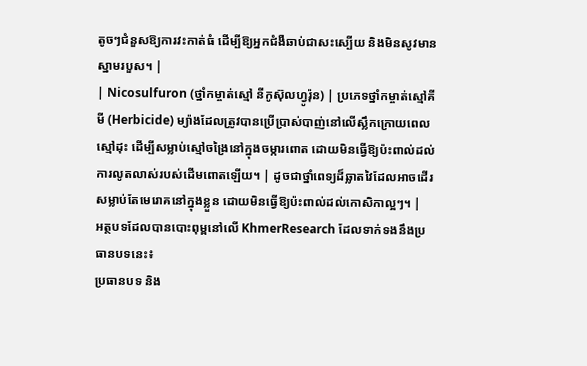តូចៗជំនួសឱ្យការវះកាត់ធំ ដើម្បីឱ្យអ្នកជំងឺឆាប់ជាសះស្បើយ និងមិនសូវមានស្នាមរបួស។ |
| Nicosulfuron (ថ្នាំកម្ចាត់ស្មៅ នីកូស៊ុលហ្វូរ៉ុន) | ប្រភេទថ្នាំកម្ចាត់ស្មៅគីមី (Herbicide) ម្យ៉ាងដែលត្រូវបានប្រើប្រាស់បាញ់នៅលើស្លឹកក្រោយពេលស្មៅដុះ ដើម្បីសម្លាប់ស្មៅចង្រៃនៅក្នុងចម្ការពោត ដោយមិនធ្វើឱ្យប៉ះពាល់ដល់ការលូតលាស់របស់ដើមពោតឡើយ។ | ដូចជាថ្នាំពេទ្យដ៏ឆ្លាតវៃដែលអាចដើរសម្លាប់តែមេរោគនៅក្នុងខ្លួន ដោយមិនធ្វើឱ្យប៉ះពាល់ដល់កោសិកាល្អៗ។ |
អត្ថបទដែលបានបោះពុម្ពនៅលើ KhmerResearch ដែលទាក់ទងនឹងប្រធានបទនេះ៖
ប្រធានបទ និង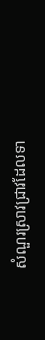សំណួរស្រាវជ្រាវដែលទា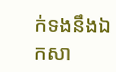ក់ទងនឹងឯកសា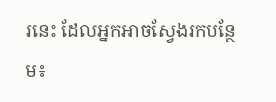រនេះ ដែលអ្នកអាចស្វែងរកបន្ថែម៖